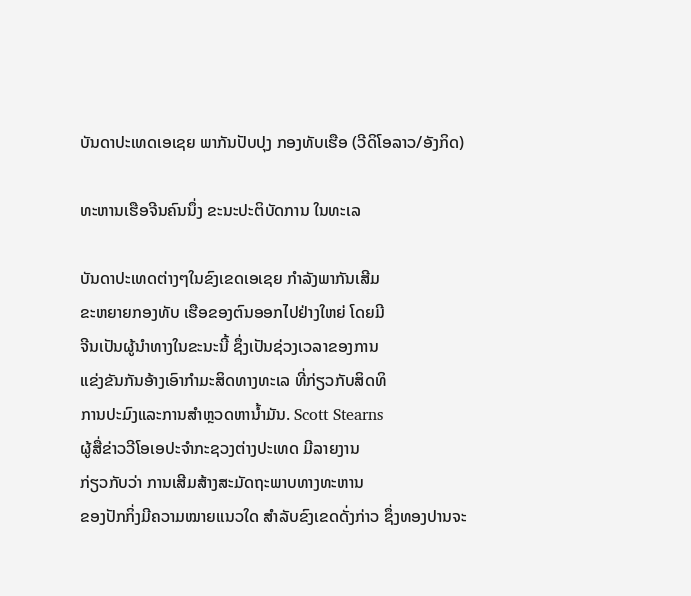ບັນດາປະເທດເອເຊຍ ພາກັນປັບປຸງ ກອງທັບເຮືອ (ວີດິໂອລາວ/ອັງກິດ)

ທະຫານເຮືອຈີນຄົນນຶ່ງ ຂະນະປະຕິບັດການ ໃນທະເລ

ບັນດາປະເທດຕ່າງໆໃນຂົງເຂດເອເຊຍ ກໍາລັງພາກັນເສີມ
ຂະຫຍາຍກອງທັບ ເຮືອຂອງຕົນອອກໄປຢ່າງໃຫຍ່ ໂດຍມີ
ຈີນເປັນຜູ້ນໍາທາງໃນຂະນະນີ້ ຊຶ່ງເປັນຊ່ວງເວລາຂອງການ
ແຂ່ງຂັນກັນອ້າງເອົາກໍາມະສິດທາງທະເລ ທີ່ກ່ຽວກັບສິດທິ
ການປະມົງແລະການສໍາຫຼວດຫານໍ້າມັນ. Scott Stearns
ຜູ້ສື່ຂ່າວວີໂອເອປະຈໍາກະຊວງຕ່າງປະເທດ ມີລາຍງານ
ກ່ຽວກັບວ່າ ການເສີມສ້າງສະມັດຖະພາບທາງທະຫານ
ຂອງປັກກິ່ງມີຄວາມໝາຍແນວໃດ ສໍາລັບຂົງເຂດດັ່ງກ່າວ ຊຶ່ງທອງປານຈະ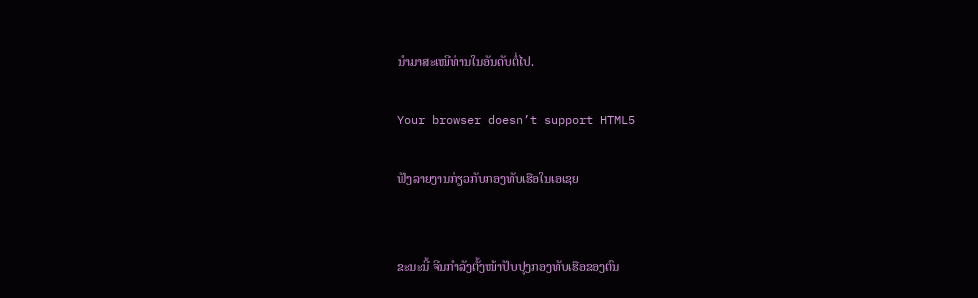ນໍາມາສະເໜີທ່ານໃນອັນດັບຕໍ່ໄປ.

Your browser doesn’t support HTML5

ຟັງລາຍງານກ່ຽວກັບກອງທັບເຮືອໃນເອເຊຍ


ຂະນະນີ້ ຈີນກໍາລັງຕັ້ງໜ້າປັບປຸງກອງທັບເຮືອຂອງຕົນ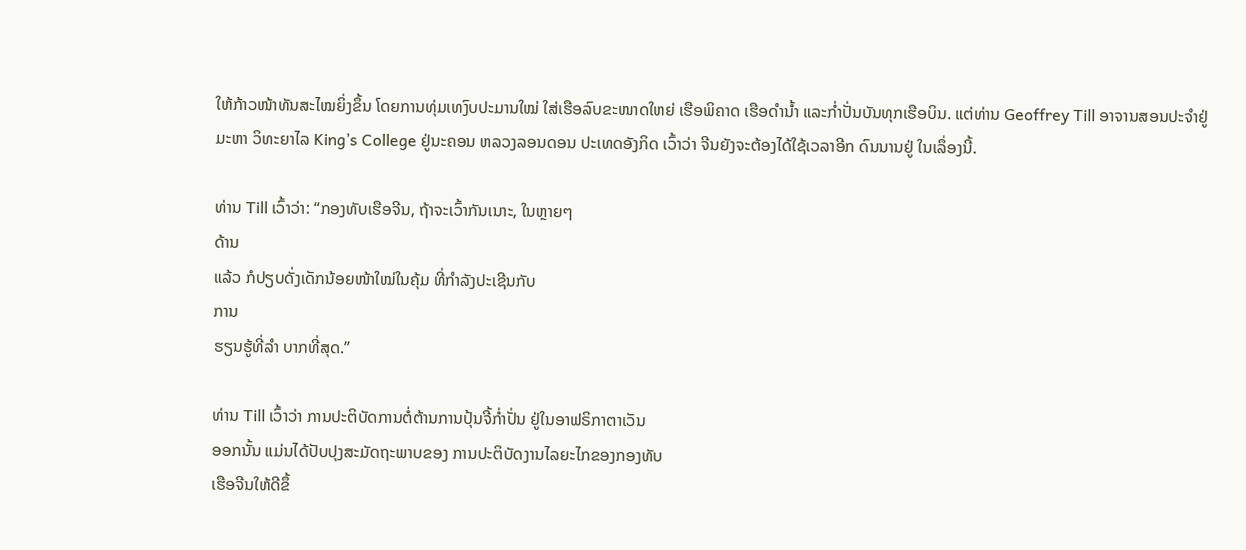ໃຫ້ກ້າວໜ້າທັນສະໄໝຍິ່ງຂຶ້ນ ໂດຍການທຸ່ມເທງົບປະມານໃໝ່ ໃສ່ເຮືອລົບຂະໜາດໃຫຍ່ ເຮືອພິຄາດ ເຮືອດໍານໍ້າ ແລະກໍ່າປັ່ນບັນທຸກເຮືອບິນ. ແຕ່ທ່ານ Geoffrey Till ອາຈານສອນປະຈໍາຢູ່ມະຫາ ວິທະຍາໄລ King’s College ຢູ່ນະຄອນ ຫລວງລອນດອນ ປະເທດອັງກິດ ເວົ້າວ່າ ຈີນຍັງຈະຕ້ອງໄດ້ໃຊ້ເວລາອີກ ດົນນານຢູ່ ໃນເລຶ່ອງນີ້.

ທ່ານ Till ເວົ້າວ່າ: “ກອງທັບເຮືອຈີນ, ຖ້າຈະເວົ້າກັນເນາະ, ໃນຫຼາຍໆ
ດ້ານ
ແລ້ວ ກໍປຽບດັ່ງເດັກນ້ອຍໜ້າໃໝ່ໃນຄຸ້ມ ທີ່ກໍາລັງປະເຊີນກັບ
ການ
ຮຽນຮູ້ທີ່ລໍາ ບາກທີ່ສຸດ.”

ທ່ານ Till ເວົ້າວ່າ ການປະຕິບັດການຕໍ່ຕ້ານການປຸ້ນຈີ້ກໍ່າປັ່ນ ຢູ່ໃນອາຟຣິກາຕາເວັນ
ອອກນັ້ນ ແມ່ນໄດ້ປັບປຸງສະມັດຖະພາບຂອງ ການປະຕິບັດງານໄລຍະໄກຂອງກອງທັບ
ເຮືອຈີນໃຫ້ດີຂຶ້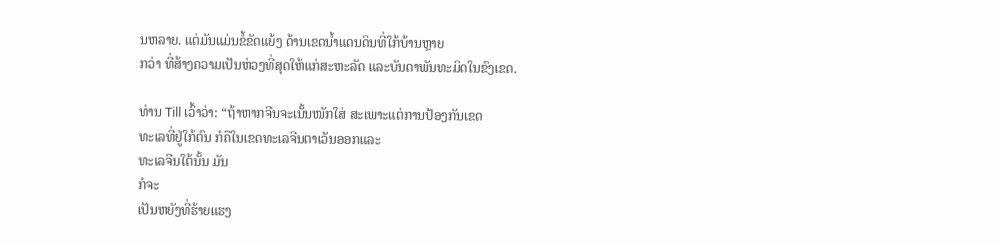ນຫລາຍ. ແຕ່ມັນແມ່ນຂໍ້ຂັດແຍ້ງ ດ້ານເຂດນໍ້າແດນດິນທີ່ໃກ້ບ້ານຫຼາຍ
ກວ່າ ທີ່ສ້າງຄວາມເປັນຫ່ວງທີ່ສຸດໃຫ້ແກ່ສະຫະລັດ ແລະບັນດາພັນທະມິດໃນຂົງເຂດ.

ທ່ານ Till ເວົ້າວ່າ: “ຖ້າຫາກຈີນຈະເນັ້ນໜັກໃສ່ ສະເພາະແຕ່ການປ້ອງກັນເຂດ
ທະເລທີ່ຢູ່ໃກ້ຕົນ ກໍຄືໃນເຂດທະເລຈີນຕາເວັນອອກແລະ
ທະເລຈີນໃຕ້ນັ້ນ ມັນ
ກໍຈະ
ເປັນຫຍັງທີ່ຮ້າຍແຮງ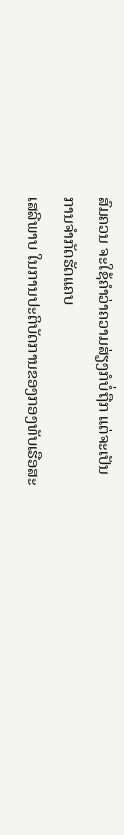ສົມຄວນ ຈະໃຊ້ຄໍາວ່າຄວາມສ່ຽງກໍບໍ່ຖືກ ແຕ່ຈະເປັນ
ການຈໍາກັດຮັດແຄບ
ເສລີພາບ ໃນການປະຕິບັດການຂອງກອງທັບເຮືອສະ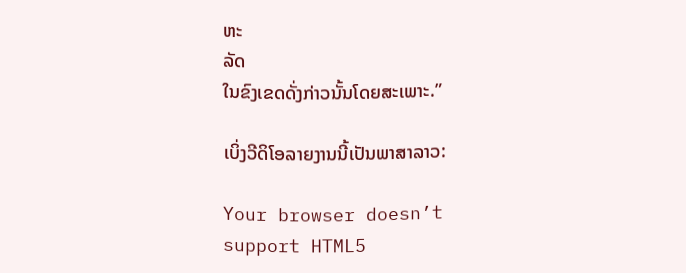ຫະ
ລັດ
ໃນຂົງເຂດດັ່ງກ່າວນັ້ນໂດຍສະເພາະ.”

ເບິ່ງວີດິໂອລາຍງານນີ້ເປັນພາສາລາວ:

Your browser doesn’t support HTML5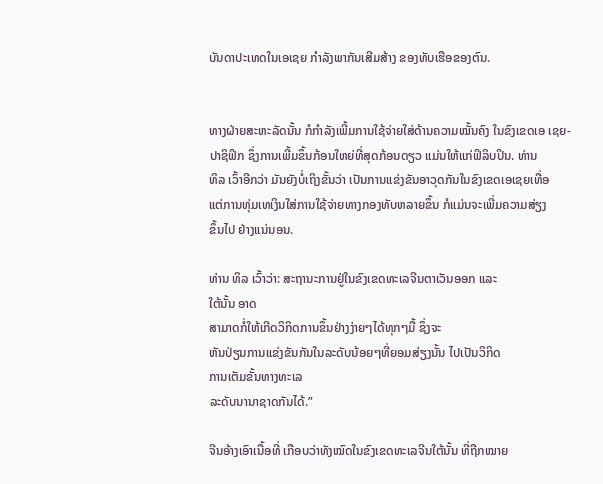ບັນດາປະເທດໃນເອເຊຍ ກໍາລັງພາກັນເສີມສ້າງ ຂອງທັບເຮືອຂອງຕົນ.


ທາງຝ່າຍສະຫະລັດນັ້ນ ກໍກໍາລັງເພີ້ມການໃຊ້ຈ່າຍໃສ່ດ້ານຄວາມໝັ້ນຄົງ ໃນຂົງເຂດເອ ເຊຍ-ປາຊິຟິກ ຊຶ່ງການເພີ້ມຂຶ້ນກ້ອນໃຫຍ່ທີ່ສຸດກ້ອນດຽວ ແມ່ນໃຫ້ແກ່ຟິລິບປິນ. ທ່ານ
ທິລ ເວົ້າອີກວ່າ ມັນຍັງບໍ່ເຖິງຂັ້ນວ່າ ເປັນການແຂ່ງຂັນອາວຸດກັນໃນຂົງເຂດເອເຊຍເທື່ອ
ແຕ່ການທຸ່ມເທເງິນໃສ່ການໃຊ້ຈ່າຍທາງກອງທັບຫລາຍຂຶ້ນ ກໍແມ່ນຈະເພີ່ມຄວາມສ່ຽງ
ຂຶ້ນໄປ ຢ່າງແນ່ນອນ.

ທ່ານ ທິລ ເວົ້າວ່າ: ສະຖານະການຢູ່ໃນຂົງເຂດທະເລຈີນຕາເວັນອອກ ແລະ
ໃຕ້ນັ້ນ ອາດ
ສາມາດກໍ່ໃຫ້ເກີດວິກິດການຂຶ້ນຢ່າງງ່າຍໆໄດ້ທຸກໆມື້ ຊຶ່ງຈະ
ຫັນປ່ຽນການແຂ່ງຂັນກັນໃນລະດັບນ້ອຍໆທີ່ຍອມສ່ຽງນັ້ນ ໄປເປັນວິກິດ
ການເຕັມຂັ້ນທາງທະເລ
ລະດັບນານາຊາດກັນໄດ້.”

ຈີນອ້າງເອົາເນື້ອທີ່ ເກືອບວ່າທັງໝົດໃນຂົງເຂດທະເລຈີນໃຕ້ນັ້ນ ທີ່ຖືກໝາຍ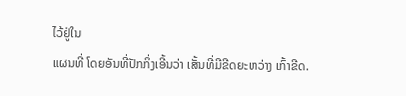ໄວ້ຢູ່ໃນ
ແຜນທີ່ ໂດຍອັນທີ່ປັກກິ່ງເອີ້ນວ່າ ເສັ້ນທີ່ມີຂີດຍະຫວ່າງ ເກົ້າຂີດ.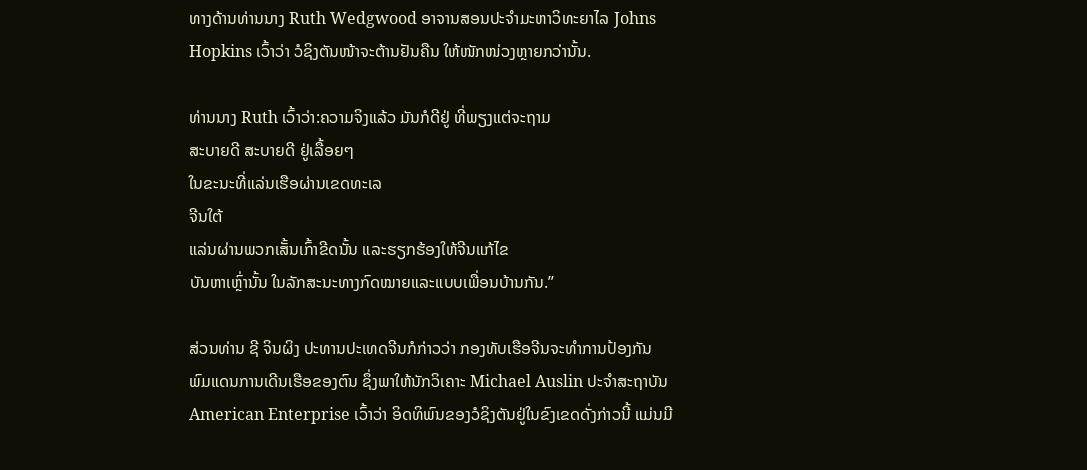ທາງດ້ານທ່ານນາງ Ruth Wedgwood ອາຈານສອນປະຈໍາມະຫາວິທະຍາໄລ Johns
Hopkins ເວົ້າວ່າ ວໍຊິງຕັນໜ້າຈະຕ້ານຢັນຄືນ ໃຫ້ໜັກໜ່ວງຫຼາຍກວ່ານັ້ນ.

ທ່ານນາງ Ruth ເວົ້າວ່າ:ຄວາມຈິງແລ້ວ ມັນກໍດີຢູ່ ທີ່ພຽງແຕ່ຈະຖາມ
ສະບາຍດີ ສະບາຍດີ ຢູ່ເລື້ອຍໆ
ໃນຂະນະທີ່ແລ່ນເຮືອຜ່ານເຂດທະເລ
ຈີນໃຕ້
ແລ່ນຜ່ານພວກເສັ້ນເກົ້າຂີດນັ້ນ ແລະຮຽກຮ້ອງໃຫ້ຈີນແກ້ໄຂ
ບັນຫາເຫຼົ່ານັ້ນ ໃນລັກສະນະທາງກົດໝາຍແລະແບບເພື່ອນບ້ານກັນ.”

ສ່ວນທ່ານ ຊີ ຈິນຜິງ ປະທານປະເທດຈີນກໍກ່າວວ່າ ກອງທັບເຮືອຈີນຈະທໍາການປ້ອງກັນ
ພົມແດນການເດີນເຮືອຂອງຕົນ ຊຶ່ງພາໃຫ້ນັກວິເຄາະ Michael Auslin ປະຈໍາສະຖາບັນ
American Enterprise ເວົ້າວ່າ ອິດທິພົນຂອງວໍຊິງຕັນຢູ່ໃນຂົງເຂດດັ່ງກ່າວນີ້ ແມ່ນມີ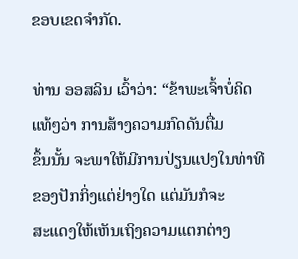ຂອບເຂດຈໍາກັດ.

ທ່ານ ອອສລິນ ເວົ້າວ່າ: “ຂ້າພະເຈົ້າບໍ່ຄິດແທ້ໆວ່າ ການສ້າງຄວາມກົດດັນຕື່ມ
ຂຶ້ນນັ້ນ ຈະພາໃຫ້ມີການປ່ຽນແປງໃນທ່າທີຂອງປັກກິ່ງແຕ່ຢ່າງໃດ ແຕ່ມັນກໍຈະ
ສະແດງໃຫ້ເຫັນເຖິງຄວາມແຕກຕ່າງ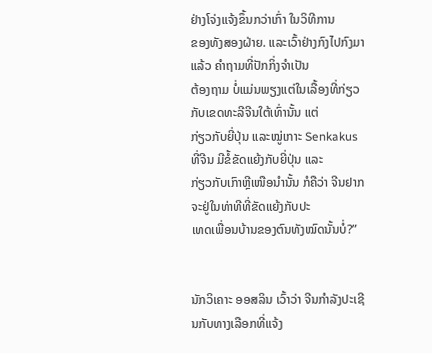ຢ່າງໂຈ່ງແຈ້ງຂຶ້ນກວ່າເກົ່າ ໃນວິທີການ
ຂອງທັງສອງຝ່າຍ. ແລະເວົ້າຢ່າງກົງໄປກົງມາແລ້ວ ຄໍາຖາມທີ່ປັກກິ່ງຈໍາເປັນ
ຕ້ອງຖາມ ບໍ່ແມ່ນພຽງແຕ່ໃນເລື້ອງທີ່ກ່ຽວກັບເຂດທະລີຈີນໃຕ້ເທົ່ານັ້ນ ແຕ່
ກ່ຽວກັບຍີ່ປຸ່ນ ແລະໝູ່ເກາະ Senkakus ທີ່ຈີນ ມີຂໍ້ຂັດແຍ້ງກັບຍີ່ປຸ່ນ ແລະ
ກ່ຽວກັບເກົາຫຼີເໜືອນໍານັ້ນ ກໍຄືວ່າ ຈີນຢາກ ຈະຢູ່ໃນທ່າທີທີ່ຂັດແຍ້ງກັບປະ
ເທດເພື່ອນບ້ານຂອງຕົນທັງໝົດນັ້ນບໍ່?”


ນັກວິເຄາະ ອອສລິນ ເວົ້າວ່າ ຈີນກໍາລັງປະເຊີນກັບທາງເລືອກທີ່ແຈ້ງ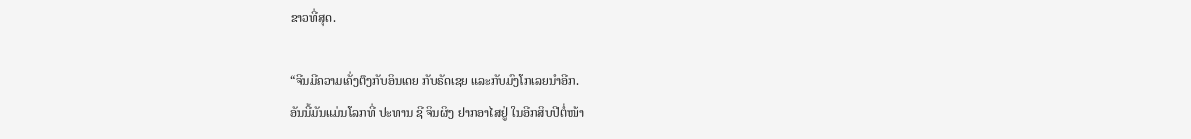ຂາວທີ່ສຸດ.

“ຈີນມີຄວາມເຄັ່ງຕຶງກັບອິນເດຍ ກັບຣັດເຊຍ ແລະກັບມົງໂກເລຍນໍາອີກ.
ອັນນີ້ມັນແມ່ນໂລກທີ່ ປະທານ ຊີ ຈິນຜິງ ຢາກອາໄສຢູ່ ໃນອີກສິບປີຕໍ່ໜ້າ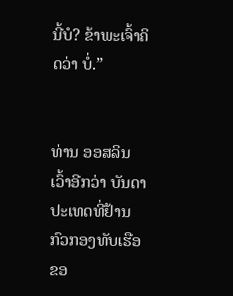ນີ້ບໍ? ຂ້າພະເຈົ້າຄິດວ່າ ບໍ່.”


ທ່ານ ອອສລິນ ເວົ້າອີກວ່າ ບັນດາປະເທດທີ່ຢ້ານກົວກອງທັບເຮືອຂອ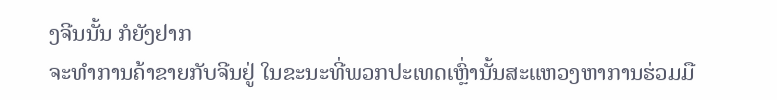ງຈີນນັ້ນ ກໍຍັງຢາກ
ຈະທໍາການຄ້າຂາຍກັບຈີນຢູ່ ໃນຂະນະທີ່ພວກປະເທດເຫຼົ່ານັ້ນສະແຫວງຫາການຮ່ວມມື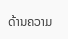ດ້ານຄວາມ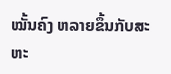ໝັ້ນຄົງ ຫລາຍຂຶ້ນກັບສະຫະ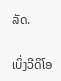ລັດ.

ເບິ່ງວີດິໂອ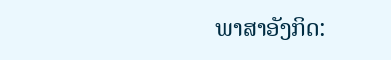ພາສາອັງກິດ: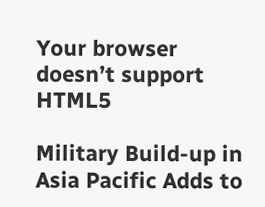Your browser doesn’t support HTML5

Military Build-up in Asia Pacific Adds to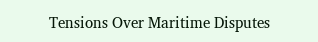Tensions Over Maritime Disputes